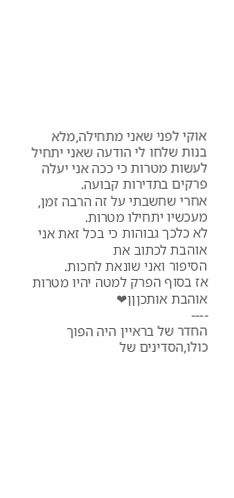אוקי לפני שאני מתחילה,מלא בנות שלחו לי הודעה שאני יתחיל לעשות מטרות כי ככה אני יעלה פרקים בתדירות קבועה.
אחרי שחשבתי על זה הרבה זמן, מעכשיו יתחילו מטרות.
לא כלכך גבוהות כי בכל זאת אני אוהבת לכתוב את
הסיפור ואני שונאת לחכות.
אז בסוף הפרק למטה יהיו מטרות אוהבת אותכןןן❤
----
החדר של בראיין היה הפוך כולו,הסדינים של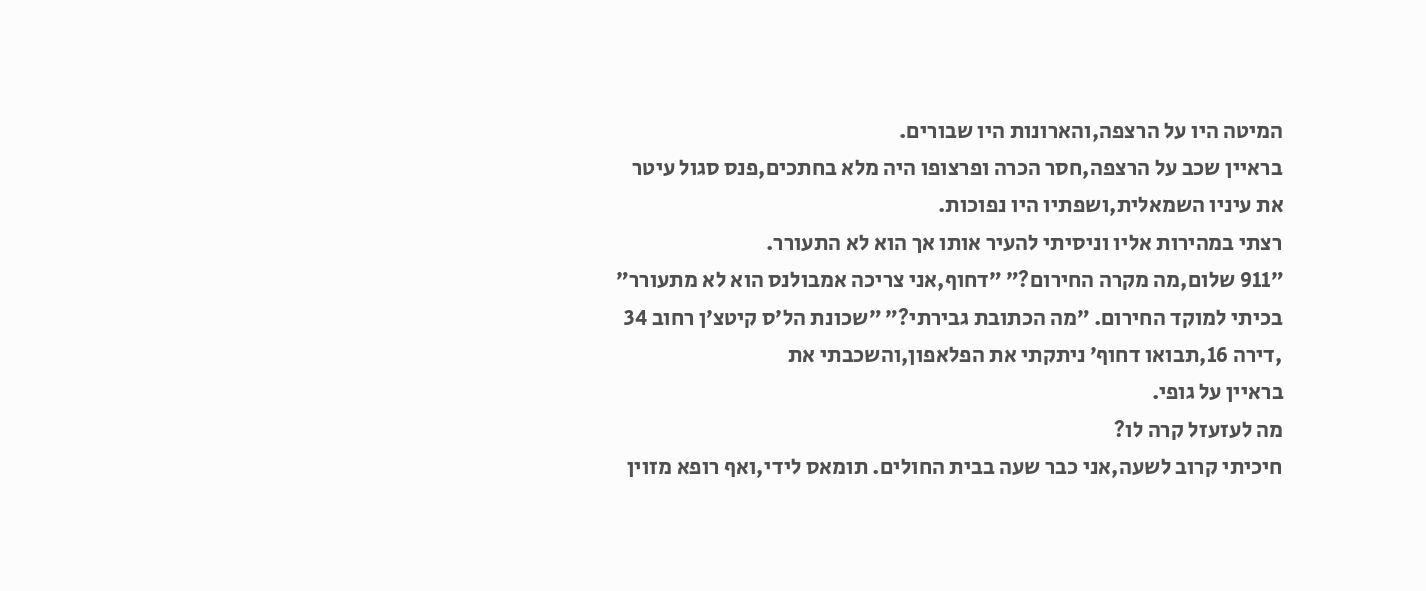המיטה היו על הרצפה,והארונות היו שבורים.
בראיין שכב על הרצפה,חסר הכרה ופרצופו היה מלא בחתכים,פנס סגול עיטר את עיניו השמאלית,ושפתיו היו נפוכות.
רצתי במהירות אליו וניסיתי להעיר אותו אך הוא לא התעורר.
״911 שלום,מה מקרה החירום?״ ״דחוף,אני צריכה אמבולנס הוא לא מתעורר״ בכיתי למוקד החירום. ״מה הכתובת גבירתי?״ ״שכונת הל׳ס קיטצ׳ן רחוב 34 ,דירה 16,תבואו דחוף׳ ניתקתי את הפלאפון,והשכבתי את
בראיין על גופי.
מה לעזעזל קרה לו?
חיכיתי קרוב לשעה,אני כבר שעה בבית החולים. תומאס לידי,ואף רופא מזוין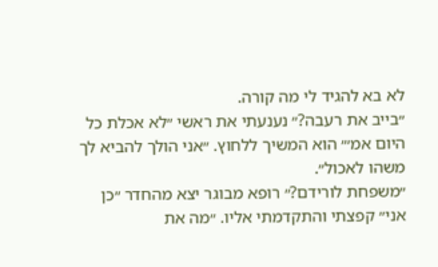לא בא להגיד לי מה קורה.
״בייב את רעבה?״ נענעתי את ראשי ״לא אכלת כל היום אמ׳״ הוא המשיך ללחוץ. ״אני הולך להביא לך משהו לאכול״.
״משפחת לורידם?״ רופא מבוגר יצא מהחדר ״כן אני״ קפצתי והתקדמתי אליו. ״מה את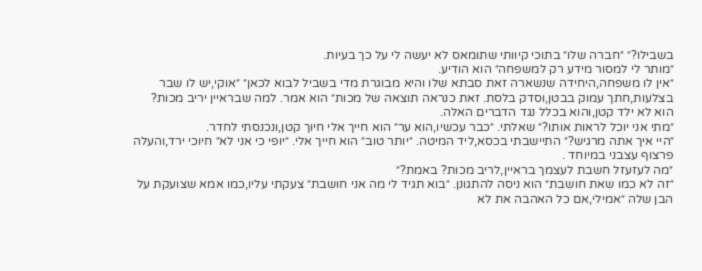בשבילו?״ ״חברה שלו״ בתוכי קיוותי שתומאס לא יעשה לי על כך בעיות.
״מותר לי למסור מידע רק למשפחה״ הוא הודיע.
״אין לו משפחה,היחידה שנשארה זאת סבתא שלו והיא מבוגרת מדי בשביל לבוא לכאן״ ״אוקי,יש לו שבר בצלעות,חתך עמוק בבטן,וסדק בלסת. זאת כנראה תוצאה של מכות״ הוא אמר. למה שבראיין יריב מכות?
הוא לא ילד קטן,והוא בכלל נגד הדברים האלה.
״מתי אני יוכל לראות אותו?״ שאלתי. ״כבר עכשיו,הוא ער״ הוא חייך אלי חיוך קטן,ונכנסתי לחדר.
״היי איך אתה מרגיש?״ התיישבתי בכסא,ליד המיטה. ״יותר טוב״ הוא חייך אלי. ״יופי כי אני לא״ חיוכי ירד,והעלה פרצוף עצבני במיוחד .
״מה לעזעזל חשבת לעצמך בראיין,לריב מכות? באמת?״
״זה לא כמו שאת חושבת״ הוא ניסה להתגונן. ״בוא תגיד לי מה אני חושבת״ צעקתי עליו,כמו אמא שצועקת על הבן שלה ״אמילי,אם כל האהבה את לא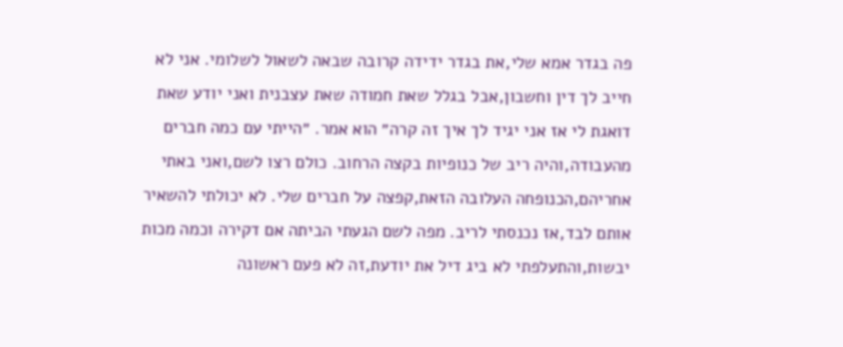פה בגדר אמא שלי,את בגדר ידידה קרובה שבאה לשאול לשלומי. אני לא חייב לך דין וחשבון,אבל בגלל שאת חמודה שאת עצבנית ואני יודע שאת דואגת לי אז אני יגיד לך איך זה קרה״ הוא אמר. ״הייתי עם כמה חברים מהעבודה,והיה ריב של כנופיות בקצה הרחוב. כולם רצו לשם,ואני באתי אחריהם,הכנופחה העלובה הזאת,קפצה על חברים שלי. לא יכולתי להשאיר אותם לבד,אז נכנסתי לריב. מפה לשם הגעתי הביתה אם דקירה וכמה מכות יבשות,והתעלפתי לא ביג דיל את יודעת,זה לא פעם ראשונה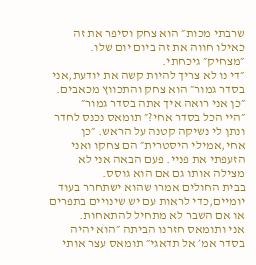שרבתי מכות״ הוא צחק וסיפר את זה כאילו חווה את זה ביום יום שלו.
״מצחיק״ גיכחתי.
״די נו לא צריך להיות קשה את יודעת,אני בסדר גמור״ הוא צחק והתכווץ מכאבים. ״כן אני רואה איך אתה בסדר גמור״
״היי הכל בסדר אחי?״ תומאס נכנס לחדר ונתן לי נשיקה קטנה על הראש. ״כן אחי,אמילי היסטרית״ הם צחקו ואני הזעפתי את פניי. פעם הבאה אני לא מצילה אותו גם אם הוא גוסס.
בבית החולים אמרו שהוא ישתחרר בעוד יומיים,כדי לראות עם יש שינויים בתפרים או אם השבר לא מתחיל להתאחות.
אני ותומאס חזרנו הביתה ״הוא יהיה בסדר אמ׳ אל תדאגי״ תומאס עצר אותי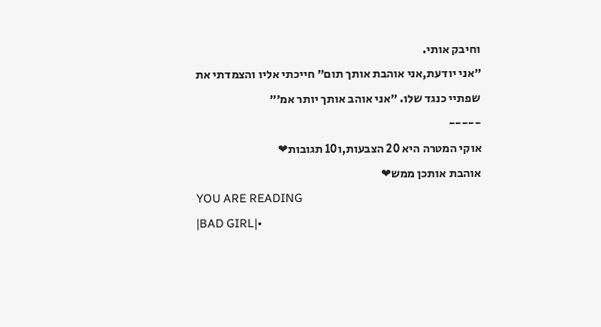וחיבק אותי.
״אני יודעת,אני אוהבת אותך תום״ חייכתי אליו והצמדתי את שפתיי כנגד שלו. ״אני אוהב אותך יותר אמ׳״
-----
אוקי המטרה היא 20 הצבעות,ו10 תגובות❤
אוהבת אותכן ממש❤
YOU ARE READING
|BAD GIRL|•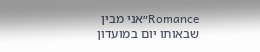Romance״אני מבין שבאותו יום במועדון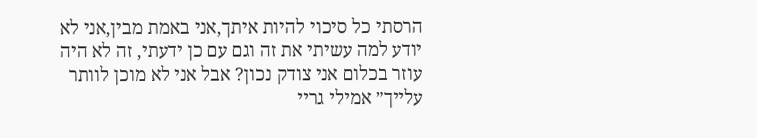הרסתי כל סיכוי להיות איתך,אני באמת מבין,אני לא יודע למה עשיתי את זה וגם עם כן ידעתי, זה לא היה עוזר בכלום אני צודק נכון? אבל אני לא מוכן לוותר עלייך״ אמילי גריי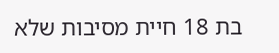בת 18 חיית מסיבות שלא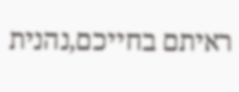ראיתם בחייכם,נהנית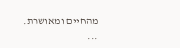מהחיים ומאושרת. ...